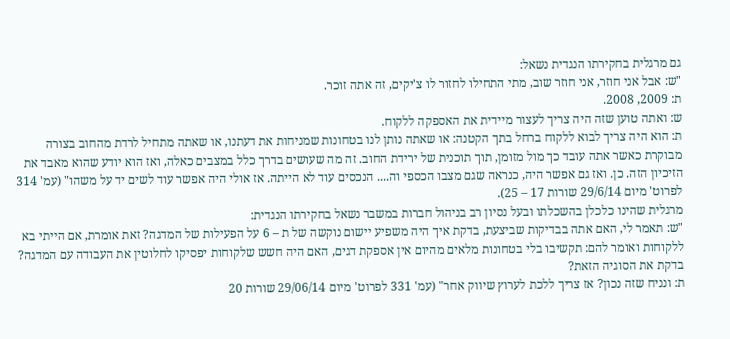גם מרגלית בחקירתו הנגדית נשאל:
"ש: אבל אני חוזר, אני חוזר שוב, מתי התחילו לחזור לו צ'יקים, זה אתה זוכר.
ת: 2009, 2008.
ש: ואתה טוען שזה היה צריך לעצור מיידית את האספקה ללקוח.
ת: הוא היה צריך לבוא ללקוח ברחל בתך הקטנה: או שאתה נותן לנו בטחונות שמניחות את דעתנו, או שאתה מתחיל לרדת מהחוב בצורה מבוקרת כאשר אתה עובד כך מול מזומן, תוך תוכנית של ירידת החוב. זה מה שעושים בדרך כלל במצבים כאלה, ואז הוא יודע שהוא מאבד את הזיכיון הזה. כן. ואז גם אפשר היה, כנראה שגם מצבו הכספי וה.... הנכסים עוד לא הייתה. אז אולי היה אפשר עוד לשים יד על משהו" (עמ' 314 לפרוט' מיום 29/6/14 שורות 17 – 25).
מרגלית שהינו כלכלן בהשכלתו ובעל נסיון רב בניהול חברות במשבר נשאל בחקירתו הנגדית:
"ש: תאמר לי, האם אתה בבדיקות שביצעת, בדקת איך היה משפיע יישום נוקשה של ת – 6 על הפעילות של המדגה? זאת אומרת, אם הייתי בא ללקוחות ואומר להם: תקשיבו בלי בטחונות מלאים מהיום אין אספקת דגים, האם היה חשש שלקוחות יפסיקו לחלוטין את העבודה עם המדגה? בדקת את הסוגיה הזאת?
ת: ונניח שזה נכון? אז צריך ללכת לערוץ שיווק אחר" (עמ' 331 לפרוט' מיום 29/06/14 שורות 20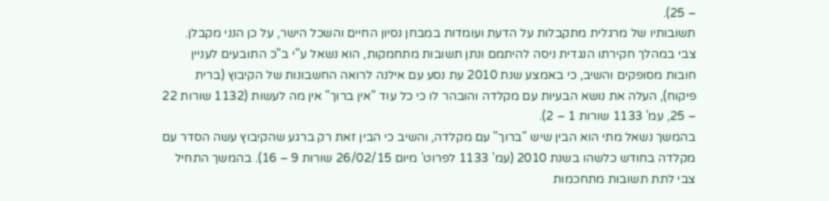– 25).
תשובותיו של מרגלית מתקבלות על הדעת ועומדות במבחן נסיון החיים והשכל הישר, על כן הנני מקבלן.
צבי במהלך חקירתו הנגדית ניסה להיתמם ונתן תשובות מתחמקות, הוא נשאל ע"י ב"כ התובעים לעניין חובות מסופקים והשיב, כי באמצע שנת 2010 עת נסע עם אילנה לרואה החשבונות של הקיבוץ (ברית פיקוח), העלה את נושא הבעיות עם מקלדה והובהר לו כי כל עוד "אין ברוך" אין מה לעשות (1132 שורות 22 – 25, עמ' 1133 שורות 1 – 2).
בהמשך נשאל מתי הוא הבין שיש "ברוך" עם מקלדה, והשיב כי הבין זאת רק ברגע שהקיבוץ עשה הסדר עם מקלדה בחודש כלשהו בשנת 2010 (עמ' 1133 לפרוט' מיום 26/02/15 שורות 9 – 16). בהמשך התחיל צבי לתת תשובות מתחכמות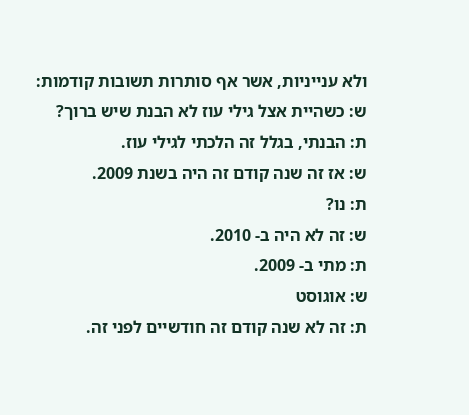ולא ענייניות, אשר אף סותרות תשובות קודמות:
ש: כשהיית אצל גילי עוז לא הבנת שיש ברוך?
ת: הבנתי, בגלל זה הלכתי לגילי עוז.
ש: אז זה שנה קודם זה היה בשנת 2009.
ת: נו?
ש: זה לא היה ב- 2010.
ת: מתי ב- 2009.
ש: אוגוסט
ת: זה לא שנה קודם זה חודשיים לפני זה.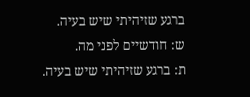ברגע שזיהיתי שיש בעיה.
ש: חודשיים לפני מה.
ת: ברגע שזיהיתי שיש בעיה.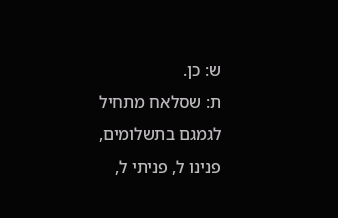ש: כן.
ת: שסלאח מתחיל לגמגם בתשלומים, פנינו ל, פניתי ל,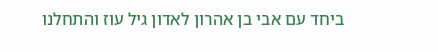ביחד עם אבי בן אהרון לאדון גיל עוז והתחלנו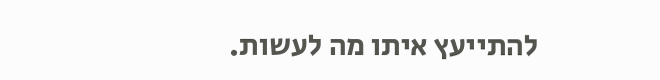להתייעץ איתו מה לעשות.